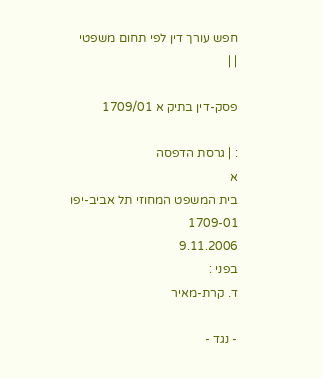חפש עורך דין לפי תחום משפטי
| |

פסק-דין בתיק א 1709/01

: | גרסת הדפסה
א
בית המשפט המחוזי תל אביב-יפו
1709-01
9.11.2006
בפני :
ד. קרת-מאיר

- נגד -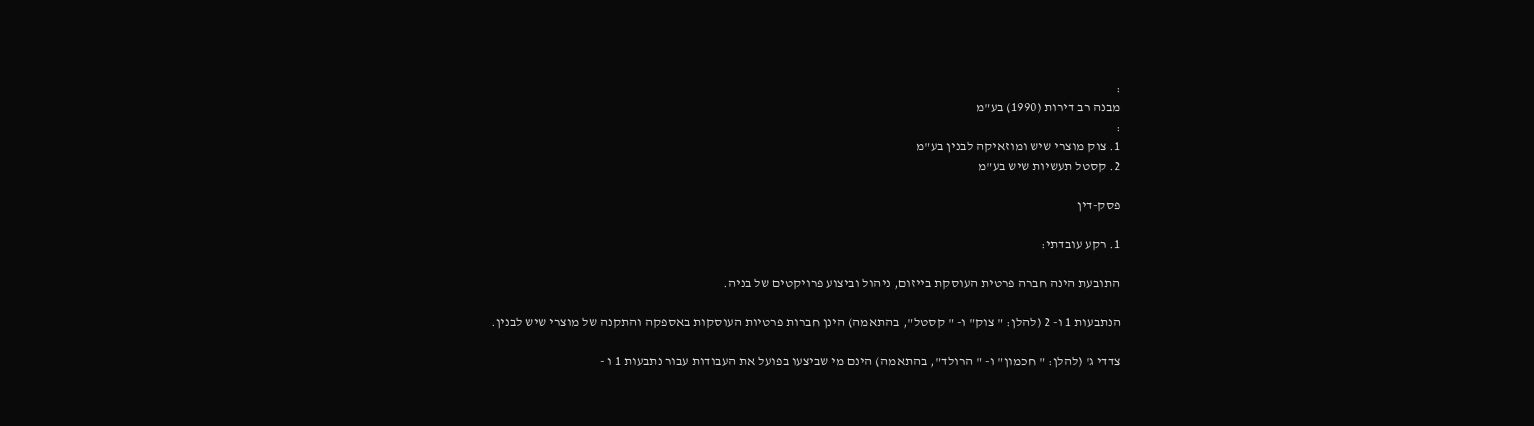:
מבנה רב דירות (1990) בע"מ
:
1. צוק מוצרי שיש ומוזאיקה לבנין בע"מ
2. קסטל תעשיות שיש בע"מ

פסק-דין

1. רקע עובדתי:

התובעת הינה חברה פרטית העוסקת בייזום, ניהול וביצוע פרויקטים של בניה.

הנתבעות 1 ו- 2 (להלן: " צוק" ו- " קסטל", בהתאמה) הינן חברות פרטיות העוסקות באספקה והתקנה של מוצרי שיש לבנין.

צדדי ג' (להלן: " חכמון" ו- " הרולד", בהתאמה) הינם מי שביצעו בפועל את העבודות עבור נתבעות 1 ו -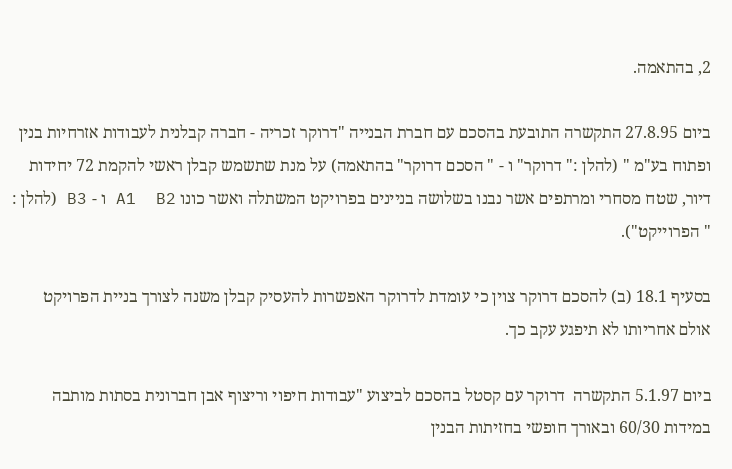2, בהתאמה.

ביום 27.8.95 התקשרה התובעת בהסכם עם חברת הבנייה "דרוקר זכריה - חברה קבלנית לעבודות אזרחיות בנין ופתוח בע"מ " (להלן :" דרוקר" ו - " הסכם דרוקר" בהתאמה) על מנת שתשמש קבלן ראשי להקמת 72 יחידות דיור, שטח מסחרי ומרתפים אשר נבנו בשלושה בניינים בפרויקט המשתלה ואשר כונו A1  B2 ו - B3 (להלן : " הפרוייקט").

בסעיף 18.1 (ב) להסכם דרוקר צוין כי עומדת לדרוקר האפשרות להעסיק קבלן משנה לצורך בניית הפרויקט אולם אחריותו לא תיפגע עקב כך.

ביום 5.1.97 התקשרה  דרוקר עם קסטל בהסכם לביצוע "עבודות חיפוי וריצוף אבן חברונית בסתות מותבה במידות 60/30 ובאורך חופשי בחזיתות הבנין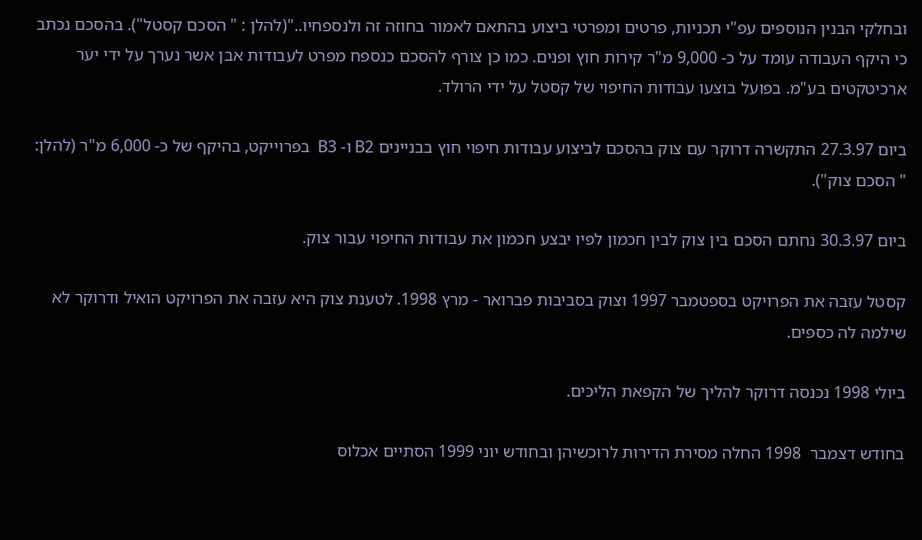ובחלקי הבנין הנוספים עפ"י תכניות, פרטים ומפרטי ביצוע בהתאם לאמור בחוזה זה ולנספחיו.."(להלן : " הסכם קסטל"). בהסכם נכתב כי היקף העבודה עומד על כ- 9,000 מ"ר קירות חוץ ופנים. כמו כן צורף להסכם כנספח מפרט לעבודות אבן אשר נערך על ידי יער ארכיטקטים בע"מ. בפועל בוצעו עבודות החיפוי של קסטל על ידי הרולד.

ביום 27.3.97 התקשרה דרוקר עם צוק בהסכם לביצוע עבודות חיפוי חוץ בבניינים B2 ו- B3  בפרוייקט, בהיקף של כ- 6,000 מ"ר (להלן: " הסכם צוק").

ביום 30.3.97 נחתם הסכם בין צוק לבין חכמון לפיו יבצע חכמון את עבודות החיפוי עבור צוק.

קסטל עזבה את הפרויקט בספטמבר 1997 וצוק בסביבות פברואר - מרץ 1998. לטענת צוק היא עזבה את הפרויקט הואיל ודרוקר לא שילמה לה כספים.

ביולי 1998 נכנסה דרוקר להליך של הקפאת הליכים.

בחודש דצמבר  1998 החלה מסירת הדירות לרוכשיהן ובחודש יוני 1999 הסתיים אכלוס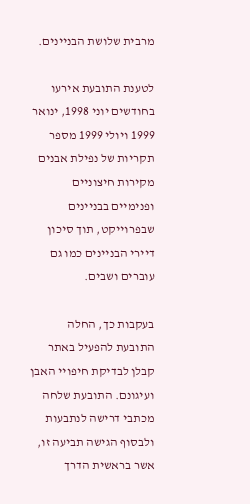מרבית שלושת הבניינים.

לטענת התובעת אירעו בחודשים יוני 1998, ינואר 1999 ויולי 1999 מספר תקריות של נפילת אבנים מקירות חיצוניים ופנימיים בבניינים שבפרוייקט, תוך סיכון דיירי הבניינים כמו גם עוברים ושבים.

בעקבות כך, החלה התובעת להפעיל באתר קבלן לבדיקת חיפויי האבן ועיגונם. התובעת שלחה מכתבי דרישה לנתבעות ולבסוף הגישה תביעה זו, אשר בראשית הדרך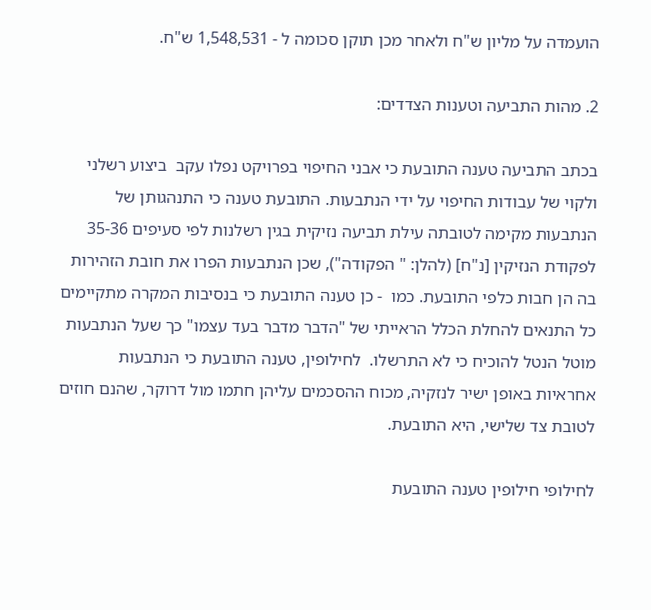הועמדה על מליון ש"ח ולאחר מכן תוקן סכומה ל - 1,548,531 ש"ח.

2. מהות התביעה וטענות הצדדים:

בכתב התביעה טענה התובעת כי אבני החיפוי בפרויקט נפלו עקב  ביצוע רשלני ולקוי של עבודות החיפוי על ידי הנתבעות. התובעת טענה כי התנהגותן של הנתבעות מקימה לטובתה עילת תביעה נזיקית בגין רשלנות לפי סעיפים 35-36 לפקודת הנזיקין [נ"ח] (להלן: " הפקודה"), שכן הנתבעות הפרו את חובת הזהירות בה הן חבות כלפי התובעת. כמו  - כן טענה התובעת כי בנסיבות המקרה מתקיימים כל התנאים להחלת הכלל הראייתי של "הדבר מדבר בעד עצמו" כך שעל הנתבעות מוטל הנטל להוכיח כי לא התרשלו.  לחילופין, טענה התובעת כי הנתבעות אחראיות באופן ישיר לנזקיה, מכוח ההסכמים עליהן חתמו מול דרוקר, שהנם חוזים לטובת צד שלישי, היא התובעת.

לחילופי חילופין טענה התובעת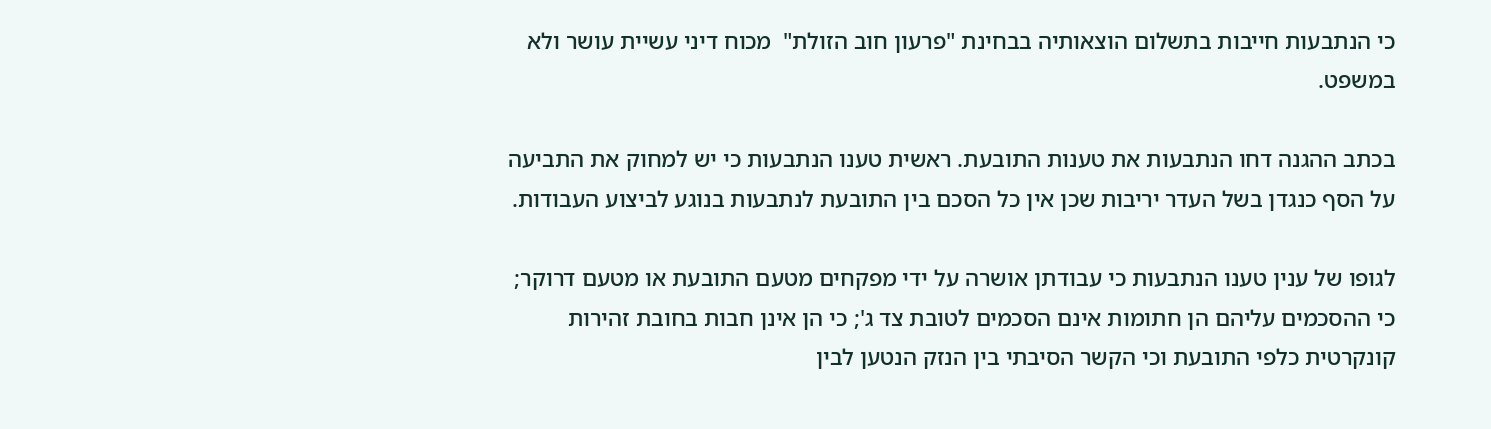כי הנתבעות חייבות בתשלום הוצאותיה בבחינת "פרעון חוב הזולת"  מכוח דיני עשיית עושר ולא במשפט.

בכתב ההגנה דחו הנתבעות את טענות התובעת. ראשית טענו הנתבעות כי יש למחוק את התביעה על הסף כנגדן בשל העדר יריבות שכן אין כל הסכם בין התובעת לנתבעות בנוגע לביצוע העבודות.

לגופו של ענין טענו הנתבעות כי עבודתן אושרה על ידי מפקחים מטעם התובעת או מטעם דרוקר; כי ההסכמים עליהם הן חתומות אינם הסכמים לטובת צד ג'; כי הן אינן חבות בחובת זהירות קונקרטית כלפי התובעת וכי הקשר הסיבתי בין הנזק הנטען לבין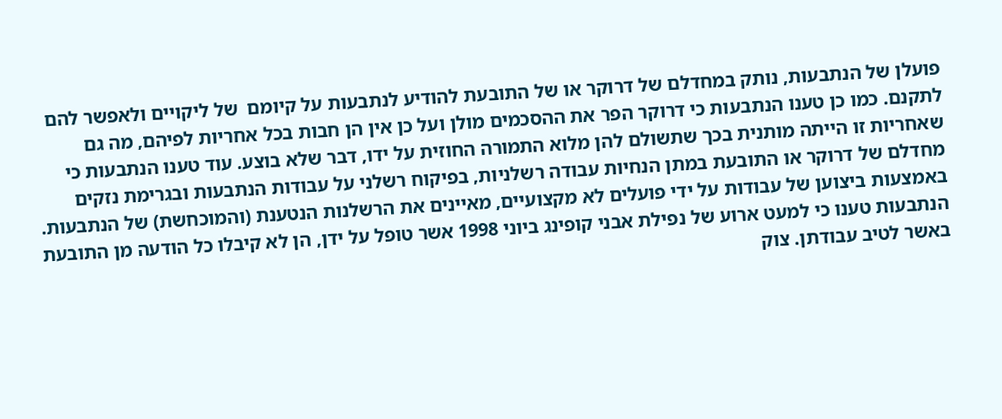פועלן של הנתבעות, נותק במחדלם של דרוקר או של התובעת להודיע לנתבעות על קיומם  של ליקויים ולאפשר להם לתקנם. כמו כן טענו הנתבעות כי דרוקר הפר את ההסכמים מולן ועל כן אין הן חבות בכל אחריות לפיהם, מה גם שאחריות זו הייתה מותנית בכך שתשולם להן מלוא התמורה החוזית על ידו, דבר שלא בוצע. עוד טענו הנתבעות כי מחדלם של דרוקר או התובעת במתן הנחיות עבודה רשלניות, בפיקוח רשלני על עבודות הנתבעות ובגרימת נזקים באמצעות ביצוען של עבודות על ידי פועלים לא מקצועיים, מאיינים את הרשלנות הנטענת (והמוכחשת) של הנתבעות.  הנתבעות טענו כי למעט ארוע של נפילת אבני קופינג ביוני 1998 אשר טופל על ידן, הן לא קיבלו כל הודעה מן התובעת באשר לטיב עבודתן. צוק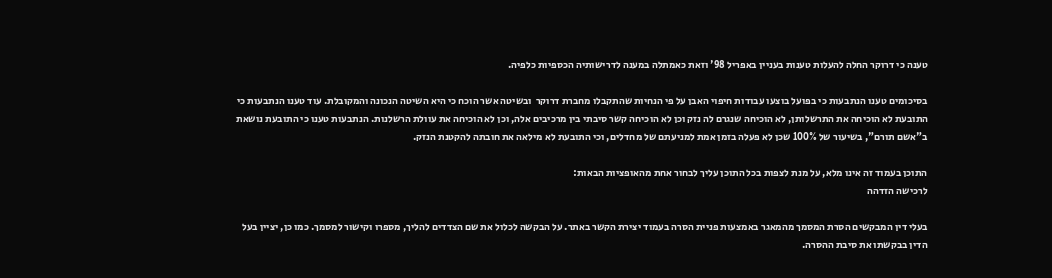טענה כי דרוקר החלה להעלות טענות בעניין באפריל 98' וזאת כאמתלה במענה לדרישותיה הכספיות כלפיה.

בסיכומים טענו הנתבעות כי בפועל בוצעו עבודות חיפוי האבן על פי הנחיות שהתקבלו מחברת דרוקר  ובשיטה אשר הוכח כי היא השיטה הנכונה והמקובלת. עוד טענו הנתבעות כי  התובעת לא הוכיחה את התרשלותן, לא הוכיחה שנגרם לה נזק וכן לא הוכיחה קשר סיבתי בין מרכיבים אלה, וכן לא הוכיחה את עוולת הרשלנות. הנתבעות טענו כי התובעת נושאת ב"אשם תורם", בשיעור של 100% שכן לא פעלה בזמן אמת למניעתם של מחדלים, וכי התובעת לא מילאה את חובתה להקטנת הנזק.

התוכן בעמוד זה אינו מלא, על מנת לצפות בכל התוכן עליך לבחור אחת מהאופציות הבאות:
לרכישה הזדהה

בעלי דין המבקשים הסרת המסמך מהמאגר באמצעות פניית הסרה בעמוד יצירת הקשר באתר. על הבקשה לכלול את שם הצדדים להליך, מספרו וקישור למסמך. כמו כן, יציין בעל הדין בבקשתו את סיבת ההסרה.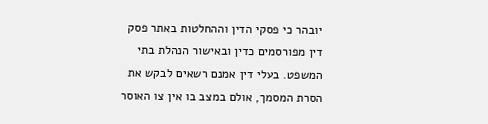יובהר כי פסקי הדין וההחלטות באתר פסק דין מפורסמים כדין ובאישור הנהלת בתי המשפט. בעלי דין אמנם רשאים לבקש את הסרת המסמך, אולם במצב בו אין צו האוסר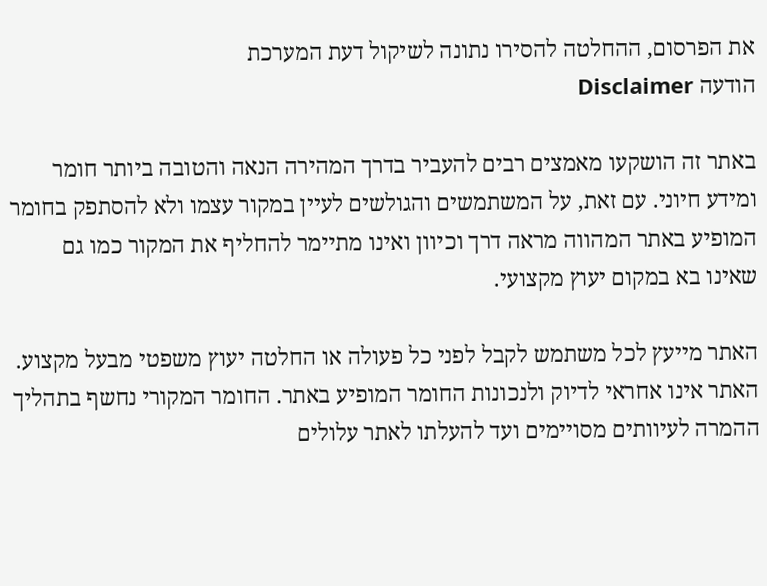את הפרסום, ההחלטה להסירו נתונה לשיקול דעת המערכת
הודעה Disclaimer

באתר זה הושקעו מאמצים רבים להעביר בדרך המהירה הנאה והטובה ביותר חומר ומידע חיוני. עם זאת, על המשתמשים והגולשים לעיין במקור עצמו ולא להסתפק בחומר המופיע באתר המהווה מראה דרך וכיוון ואינו מתיימר להחליף את המקור כמו גם שאינו בא במקום יעוץ מקצועי.

האתר מייעץ לכל משתמש לקבל לפני כל פעולה או החלטה יעוץ משפטי מבעל מקצוע. האתר אינו אחראי לדיוק ולנכונות החומר המופיע באתר. החומר המקורי נחשף בתהליך ההמרה לעיוותים מסויימים ועד להעלתו לאתר עלולים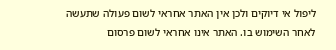ליפול אי דיוקים ולכן אין האתר אחראי לשום פעולה שתעשה לאחר השימוש בו. האתר אינו אחראי לשום פרסום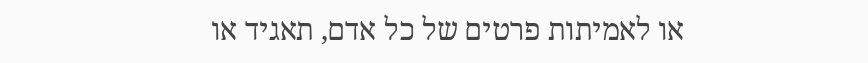או לאמיתות פרטים של כל אדם, תאגיד או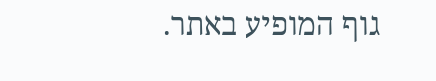גוף המופיע באתר.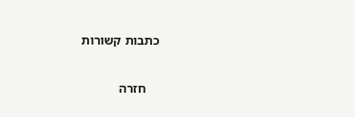כתבות קשורות

    חזרה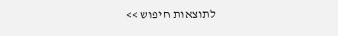לתוצאות חיפוש >>